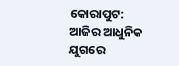କୋରାପୁଟ: ଆଜିର ଆଧୁନିକ ଯୁଗରେ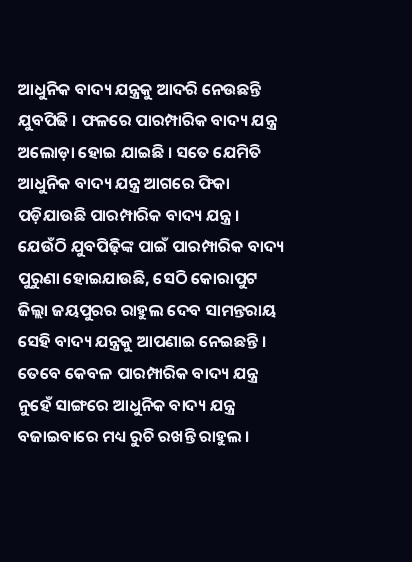ଆଧୁନିକ ବାଦ୍ୟ ଯନ୍ତ୍ରକୁ ଆଦରି ନେଉଛନ୍ତି ଯୁବପିଢି । ଫଳରେ ପାରମ୍ପାରିକ ବାଦ୍ୟ ଯନ୍ତ୍ର ଅଲୋଡ଼ା ହୋଇ ଯାଇଛି । ସତେ ଯେମିତି ଆଧୁନିକ ବାଦ୍ୟ ଯନ୍ତ୍ର ଆଗରେ ଫିକା ପଡ଼ିଯାଉଛି ପାରମ୍ପାରିକ ବାଦ୍ୟ ଯନ୍ତ୍ର । ଯେଉଁଠି ଯୁବପିଢ଼ିଙ୍କ ପାଇଁ ପାରମ୍ପାରିକ ବାଦ୍ୟ ପୁରୁଣା ହୋଇଯାଉଛି, ସେଠି କୋରାପୁଟ ଜିଲ୍ଲା ଜୟପୁରର ରାହୁଲ ଦେବ ସାମନ୍ତରାୟ ସେହି ବାଦ୍ୟ ଯନ୍ତ୍ରକୁ ଆପଣାଇ ନେଇଛନ୍ତି । ତେବେ କେବଳ ପାରମ୍ପାରିକ ବାଦ୍ୟ ଯନ୍ତ୍ର ନୁହେଁ ସାଙ୍ଗରେ ଆଧୁନିକ ବାଦ୍ୟ ଯନ୍ତ୍ର ବଜାଇବାରେ ମଧ୍ୟ ରୁଚି ରଖନ୍ତି ରାହୁଲ ।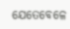ଯେତେବେଳେ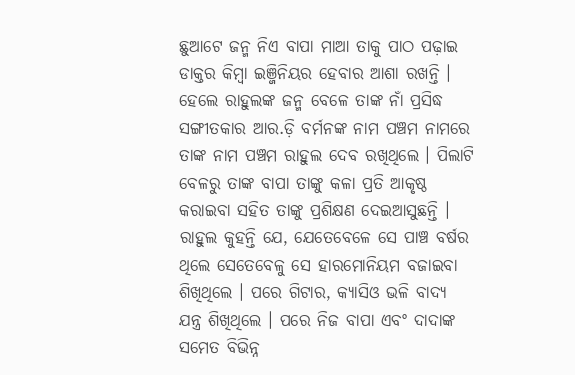ଛୁଆଟେ ଜନ୍ମ ନିଏ ବାପା ମାଆ ତାକୁ ପାଠ ପଢ଼ାଇ ଡାକ୍ତର କିମ୍ବା ଇଞ୍ଜିନିୟର ହେବାର ଆଶା ରଖନ୍ତି । ହେଲେ ରାହୁଲଙ୍କ ଜନ୍ମ ବେଳେ ତାଙ୍କ ନାଁ ପ୍ରସିଦ୍ଧ ସଙ୍ଗୀତକାର ଆର.ଡ଼ି ବର୍ମନଙ୍କ ନାମ ପଞ୍ଚମ ନାମରେ ତାଙ୍କ ନାମ ପଞ୍ଚମ ରାହୁଲ ଦେବ ରଖିଥିଲେ । ପିଲାଟି ବେଳରୁ ତାଙ୍କ ବାପା ତାଙ୍କୁ କଳା ପ୍ରତି ଆକୃଷ୍ଠ କରାଇବା ସହିତ ତାଙ୍କୁ ପ୍ରଶିକ୍ଷଣ ଦେଇଆସୁଛନ୍ତି । ରାହୁଲ କୁହନ୍ତି ଯେ, ଯେତେବେଳେ ସେ ପାଞ୍ଚ ବର୍ଷର ଥିଲେ ସେତେବେଳୁ ସେ ହାରମୋନିୟମ ବଜାଇବା ଶିଖିଥିଲେ । ପରେ ଗିଟାର, କ୍ୟାସିଓ ଭଳି ବାଦ୍ୟ ଯନ୍ତ୍ର ଶିଖିଥିଲେ । ପରେ ନିଜ ବାପା ଏବଂ ଦାଦାଙ୍କ ସମେତ ବିଭିନ୍ନ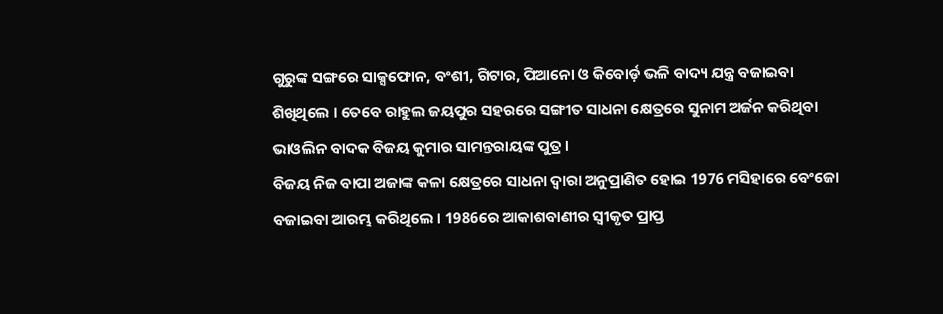ଗୁରୁଙ୍କ ସଙ୍ଗରେ ସାକ୍ସଫୋନ, ବଂଶୀ, ଗିଟାର, ପିଆନୋ ଓ କିବୋର୍ଡ଼ ଭଳି ବାଦ୍ୟ ଯନ୍ତ୍ର ବଜାଇବା ଶିଖିଥିଲେ । ତେବେ ରାହୁଲ ଜୟପୁର ସହରରେ ସଙ୍ଗୀତ ସାଧନା କ୍ଷେତ୍ରରେ ସୁନାମ ଅର୍ଜନ କରିଥିବା ଭାଓଲିନ ବାଦକ ବିଜୟ କୁମାର ସାମନ୍ତରାୟଙ୍କ ପୁତ୍ର ।
ବିଜୟ ନିଜ ବାପା ଅଜାଙ୍କ କଳା କ୍ଷେତ୍ରରେ ସାଧନା ଦ୍ୱାରା ଅନୁପ୍ରାଣିତ ହୋଇ 1976 ମସିହାରେ ବେଂଜୋ ବଜାଇବା ଆରମ୍ଭ କରିଥିଲେ । 1986ରେ ଆକାଶବାଣୀର ସ୍ୱୀକୃତ ପ୍ରାପ୍ତ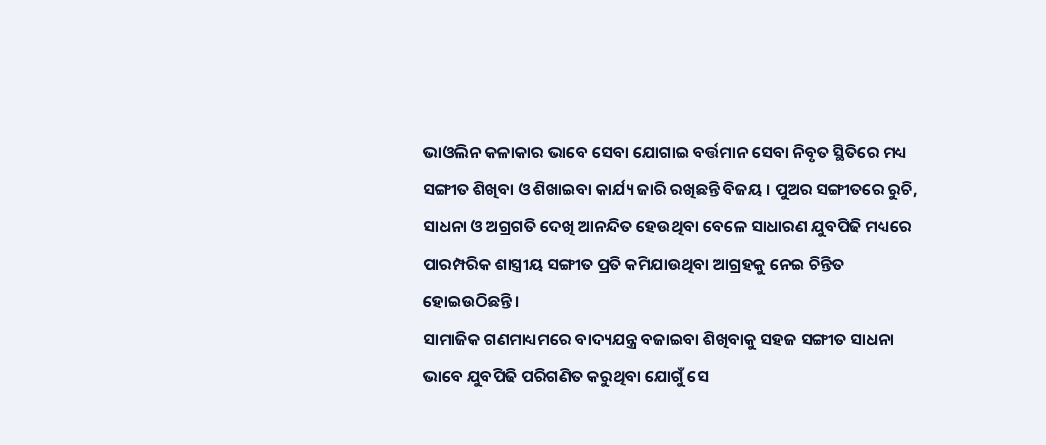ଭାଓଲିନ କଳାକାର ଭାବେ ସେବା ଯୋଗାଇ ବର୍ତ୍ତମାନ ସେବା ନିବୃତ ସ୍ଥିତିରେ ମଧ୍ୟ ସଙ୍ଗୀତ ଶିଖିବା ଓ ଶିଖାଇବା କାର୍ଯ୍ୟ ଜାରି ରଖିଛନ୍ତି ବିଜୟ । ପୁଅର ସଙ୍ଗୀତରେ ରୁଚି, ସାଧନା ଓ ଅଗ୍ରଗତି ଦେଖି ଆନନ୍ଦିତ ହେଉଥିବା ବେଳେ ସାଧାରଣ ଯୁବପିଢି ମଧ୍ୟରେ ପାରମ୍ପରିକ ଶାସ୍ତ୍ରୀୟ ସଙ୍ଗୀତ ପ୍ରତି କମିଯାଉଥିବା ଆଗ୍ରହକୁ ନେଇ ଚିନ୍ତିତ ହୋଇଉଠିଛନ୍ତି ।
ସାମାଜିକ ଗଣମାଧ୍ୟମରେ ବାଦ୍ୟଯନ୍ତ୍ର ବଜାଇବା ଶିଖିବାକୁ ସହଜ ସଙ୍ଗୀତ ସାଧନା ଭାବେ ଯୁବପିଢି ପରିଗଣିତ କରୁଥିବା ଯୋଗୁଁ ସେ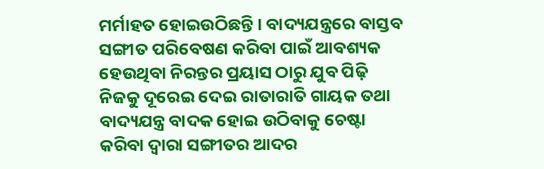ମର୍ମାହତ ହୋଇଉଠିଛନ୍ତି । ବାଦ୍ୟଯନ୍ତ୍ରରେ ବାସ୍ତବ ସଙ୍ଗୀତ ପରିବେଷଣ କରିବା ପାଇଁ ଆବଶ୍ୟକ ହେଉଥିବା ନିରନ୍ତର ପ୍ରୟାସ ଠାରୁ ଯୁବ ପିଢ଼ି ନିଜକୁ ଦୂରେଇ ଦେଇ ରାତାରାତି ଗାୟକ ତଥା ବାଦ୍ୟଯନ୍ତ୍ର ବାଦକ ହୋଇ ଉଠିବାକୁ ଚେଷ୍ଟା କରିବା ଦ୍ୱାରା ସଙ୍ଗୀତର ଆଦର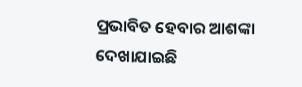ପ୍ରଭାବିତ ହେବାର ଆଶଙ୍କା ଦେଖାଯାଇଛି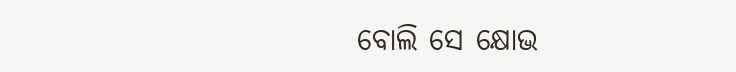ବୋଲି ସେ କ୍ଷୋଭ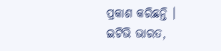ପ୍ରକାଶ କରିଛନ୍ତି ।
ଇଟିଭି ଭାରତ,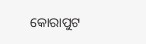କୋରାପୁଟ